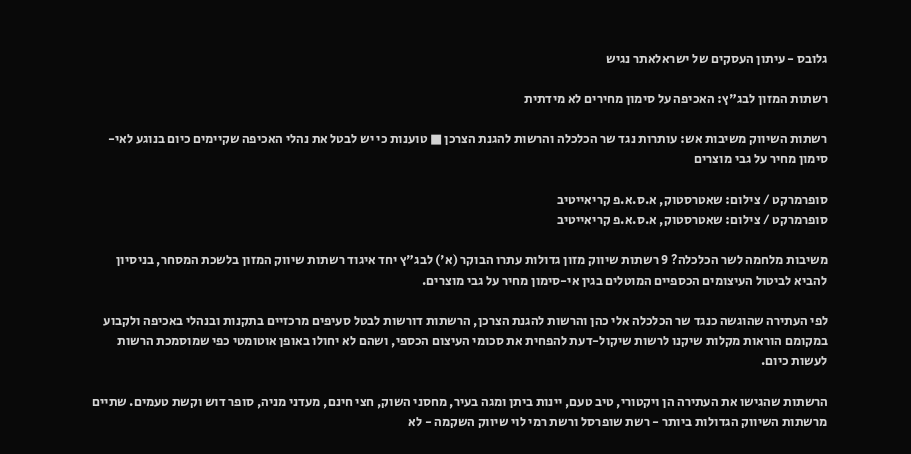גלובס - עיתון העסקים של ישראלאתר נגיש

רשתות המזון לבג"ץ: האכיפה על סימון מחירים לא מידתית

רשתות השיווק משיבות אש: עותרות נגד שר הכלכלה והרשות להגנת הצרכן ■ טוענות כי יש לבטל את נהלי האכיפה שקיימים כיום בנוגע לאי-סימון מחיר על גבי מוצרים

סופרמרקט / צילום: שאטרסטוק, א.ס.א.פ קריאייטיב
סופרמרקט / צילום: שאטרסטוק, א.ס.א.פ קריאייטיב

משיבות מלחמה לשר הכלכלה? 9 רשתות שיווק מזון גדולות עתרו הבוקר (א') לבג"ץ יחד איגוד רשתות שיווק המזון בלשכת המסחר, בניסיון להביא לביטול העיצומים הכספיים המוטלים בגין אי-סימון מחיר על גבי מוצרים.

לפי העתירה שהוגשה כנגד שר הכלכלה אלי כהן והרשות להגנת הצרכן, הרשתות דורשות לבטל סעיפים מרכזיים בתקנות ובנהלי באכיפה ולקבוע במקומם הוראות מקלות שיקנו לרשות שיקול-דעת להפחית את סכומי העיצום הכספי, ושהם לא יחולו באופן אוטומטי כפי שמוסמכת הרשות לעשות כיום.

הרשתות שהגישו את העתירה הן ויקטורי, טיב טעם, יינות ביתן ומגה בעיר, מחסני השוק, חצי חינם, מעדני מניה, סופר דוש וקשת טעמים. שתיים מרשתות השיווק הגדולות ביותר - רשת שופרסל ורשת רמי לוי שיווק השקמה - לא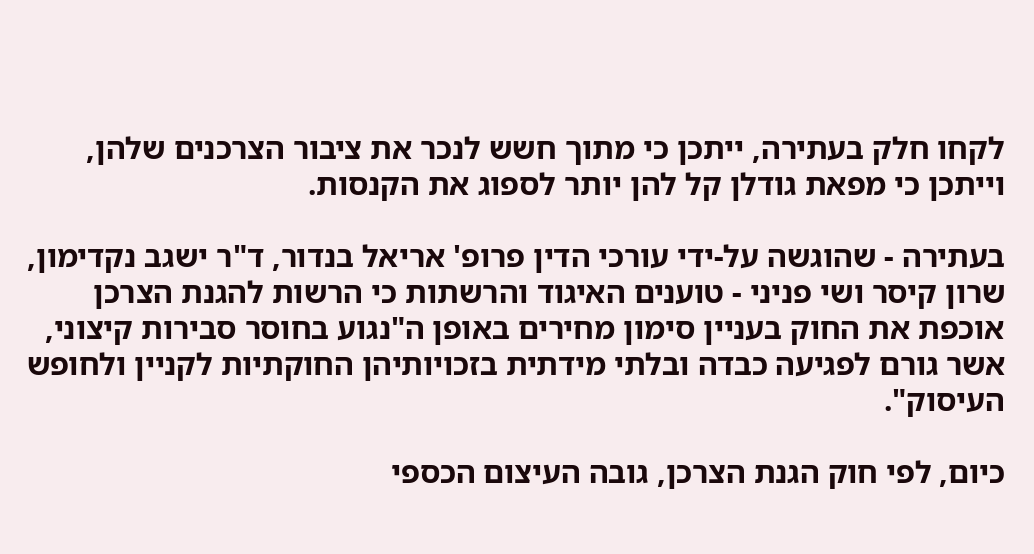לקחו חלק בעתירה, ייתכן כי מתוך חשש לנכר את ציבור הצרכנים שלהן, וייתכן כי מפאת גודלן קל להן יותר לספוג את הקנסות.

בעתירה - שהוגשה על-ידי עורכי הדין פרופ' אריאל בנדור, ד"ר ישגב נקדימון, שרון קיסר ושי פניני - טוענים האיגוד והרשתות כי הרשות להגנת הצרכן אוכפת את החוק בעניין סימון מחירים באופן ה"נגוע בחוסר סבירות קיצוני, אשר גורם לפגיעה כבדה ובלתי מידתית בזכויותיהן החוקתיות לקניין ולחופש העיסוק".

כיום, לפי חוק הגנת הצרכן, גובה העיצום הכספי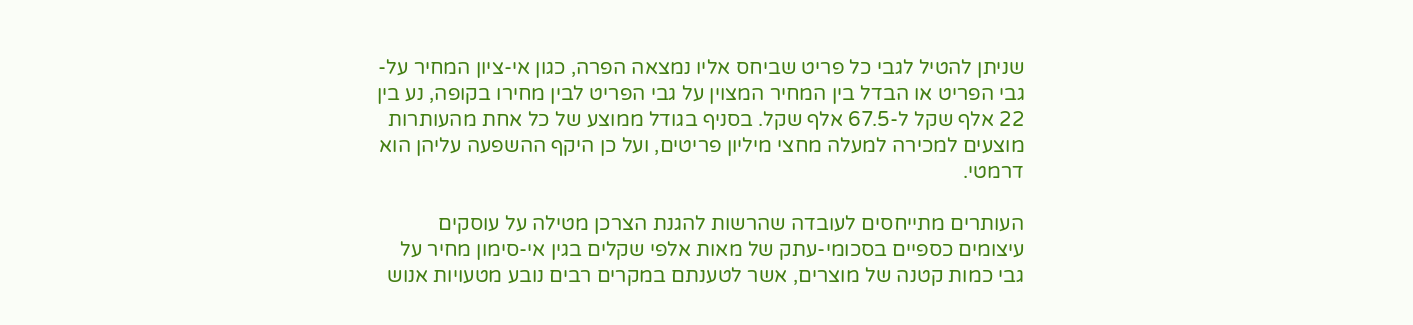שניתן להטיל לגבי כל פריט שביחס אליו נמצאה הפרה, כגון אי-ציון המחיר על-גבי הפריט או הבדל בין המחיר המצוין על גבי הפריט לבין מחירו בקופה, נע בין 22 אלף שקל ל-67.5 אלף שקל. בסניף בגודל ממוצע של כל אחת מהעותרות מוצעים למכירה למעלה מחצי מיליון פריטים, ועל כן היקף ההשפעה עליהן הוא דרמטי.

העותרים מתייחסים לעובדה שהרשות להגנת הצרכן מטילה על עוסקים עיצומים כספיים בסכומי-עתק של מאות אלפי שקלים בגין אי-סימון מחיר על גבי כמות קטנה של מוצרים, אשר לטענתם במקרים רבים נובע מטעויות אנוש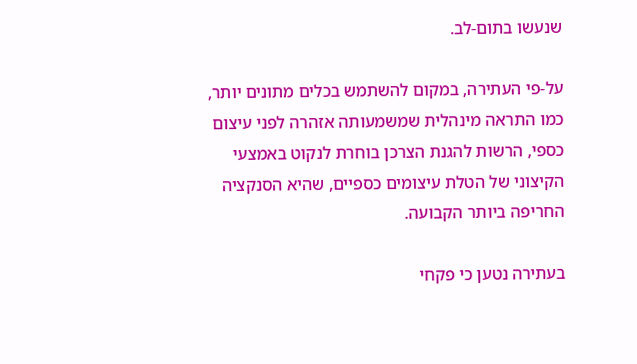שנעשו בתום-לב.

על-פי העתירה, במקום להשתמש בכלים מתונים יותר, כמו התראה מינהלית שמשמעותה אזהרה לפני עיצום כספי, הרשות להגנת הצרכן בוחרת לנקוט באמצעי הקיצוני של הטלת עיצומים כספיים, שהיא הסנקציה החריפה ביותר הקבועה.

בעתירה נטען כי פקחי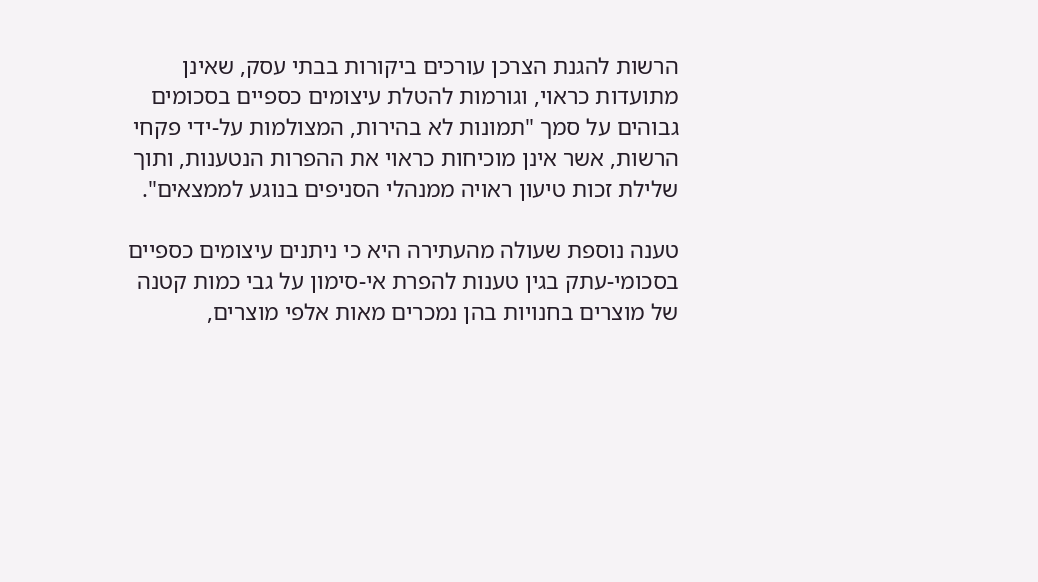הרשות להגנת הצרכן עורכים ביקורות בבתי עסק, שאינן מתועדות כראוי, וגורמות להטלת עיצומים כספיים בסכומים גבוהים על סמך "תמונות לא בהירות, המצולמות על-ידי פקחי הרשות, אשר אינן מוכיחות כראוי את ההפרות הנטענות, ותוך שלילת זכות טיעון ראויה ממנהלי הסניפים בנוגע לממצאים".

טענה נוספת שעולה מהעתירה היא כי ניתנים עיצומים כספיים בסכומי-עתק בגין טענות להפרת אי-סימון על גבי כמות קטנה של מוצרים בחנויות בהן נמכרים מאות אלפי מוצרים,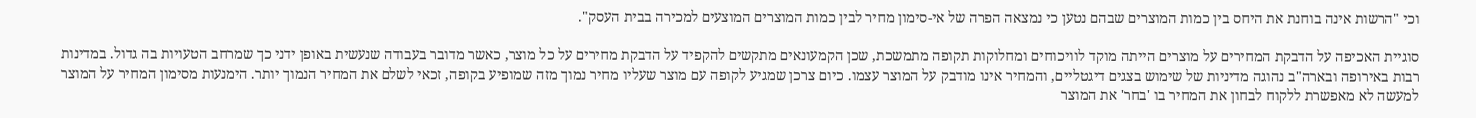וכי "הרשות אינה בוחנת את היחס בין כמות המוצרים שבהם נטען כי נמצאה הפרה של אי-סימון מחיר לבין כמות המוצרים המוצעים למכירה בבית העסק".

סוגיית האכיפה על הדבקת המחירים על מוצרים הייתה מוקד לוויכוחים ומחלוקות תקופה מתמשכת, שכן הקמעונאים מתקשים להקפיד על הדבקת מחירים על כל מוצר, כאשר מדובר בעבודה שנעשית באופן ידני כך שמרחב הטעויות בה גדול. במדינות רבות באירופה ובארה"ב נהוגה מדיניות של שימוש בצגים דיגטליים, והמחיר אינו מודבק על המוצר עצמו. כיום צרכן שמגיע לקופה עם מוצר שעליו מחיר נמוך מזה שמופיע בקופה, זכאי לשלם את המחיר הנמוך יותר. הימנעות מסימון המחיר על המוצר למעשה לא מאפשרת ללקוח לבחון את המחיר בו 'בחר' את המוצר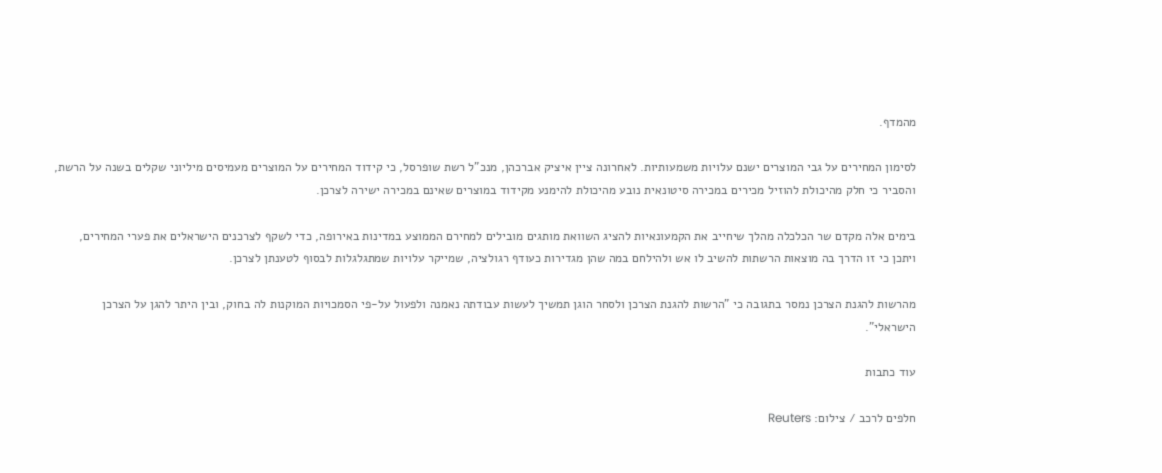מהמדף.

לסימון המחירים על גבי המוצרים ישנם עלויות משמעותיות. לאחרונה ציין איציק אברכהן, מנכ"ל רשת שופרסל, כי קידוד המחירים על המוצרים מעמיסים מיליוני שקלים בשנה על הרשת, והסביר כי חלק מהיכולת להוזיל מכירים במכירה סיטונאית נובע מהיכולת להימנע מקידוד במוצרים שאינם במכירה ישירה לצרכן.

בימים אלה מקדם שר הכלכלה מהלך שיחייב את הקמעונאיות להציג השוואת מותגים מובילים למחירם הממוצע במדינות באירופה, כדי לשקף לצרכנים הישראלים את פערי המחירים, ויתכן כי זו הדרך בה מוצאות הרשתות להשיב לו אש ולהילחם במה שהן מגדירות כעודף רגולציה, שמייקר עלויות שמתגלגלות לבסוף לטענתן לצרכן.

מהרשות להגנת הצרכן נמסר בתגובה כי "הרשות להגנת הצרכן ולסחר הוגן תמשיך לעשות עבודתה נאמנה ולפעול על-פי הסמכויות המוקנות לה בחוק, ובין היתר להגן על הצרכן הישראלי".

עוד כתבות

חלפים לרכב / צילום: Reuters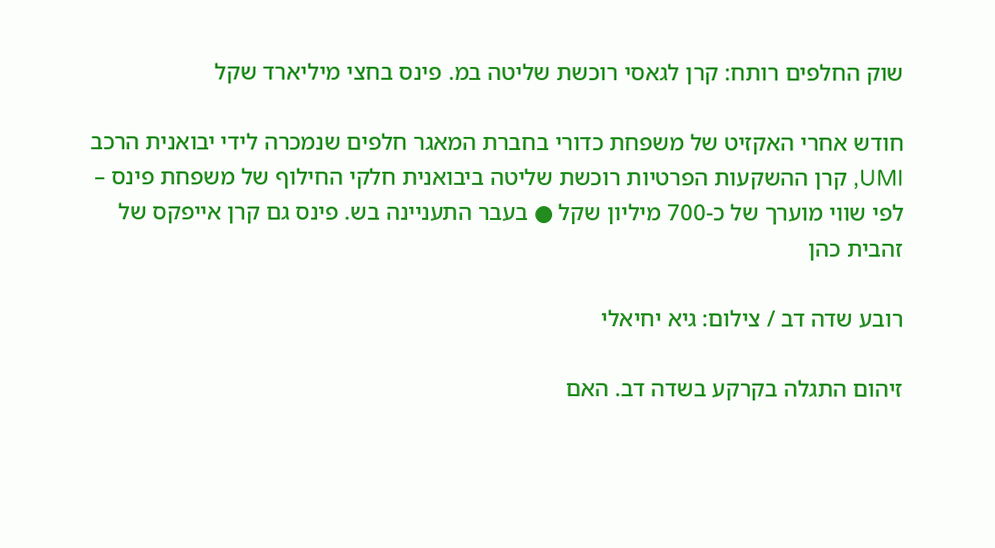שוק החלפים רותח: קרן לגאסי רוכשת שליטה במ. פינס בחצי מיליארד שקל

חודש אחרי האקזיט של משפחת כדורי בחברת המאגר חלפים שנמכרה לידי יבואנית הרכב UMI, קרן ההשקעות הפרטיות רוכשת שליטה ביבואנית חלקי החילוף של משפחת פינס – לפי שווי מוערך של כ-700 מיליון שקל ● בעבר התעניינה בש. פינס גם קרן אייפקס של זהבית כהן

רובע שדה דב / צילום: גיא יחיאלי

זיהום התגלה בקרקע בשדה דב. האם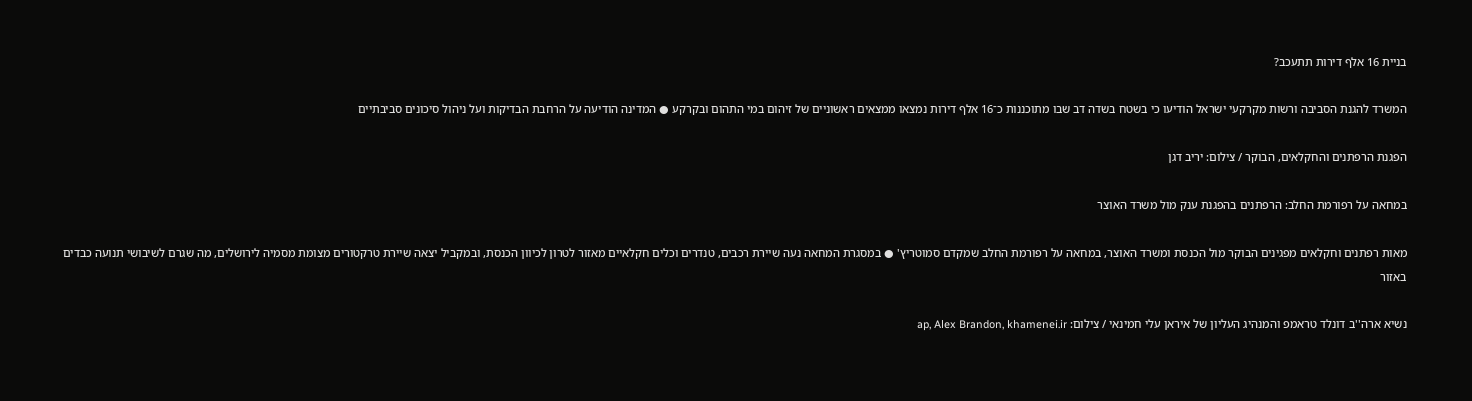בניית 16 אלף דירות תתעכב?

המשרד להגנת הסביבה ורשות מקרקעי ישראל הודיעו כי בשטח בשדה דב שבו מתוכננות כ־16 אלף דירות נמצאו ממצאים ראשוניים של זיהום במי התהום ובקרקע ● המדינה הודיעה על הרחבת הבדיקות ועל ניהול סיכונים סביבתיים

הפגנת הרפתנים והחקלאים, הבוקר / צילום: יריב דגן

במחאה על רפורמת החלב: הרפתנים בהפגנת ענק מול משרד האוצר

מאות רפתנים וחקלאים מפגינים הבוקר מול הכנסת ומשרד האוצר, במחאה על רפורמת החלב שמקדם סמוטריץ' ● במסגרת המחאה נעה שיירת רכבים, טנדרים וכלים חקלאיים מאזור לטרון לכיוון הכנסת, ובמקביל יצאה שיירת טרקטורים מצומת מסמיה לירושלים, מה שגרם לשיבושי תנועה כבדים באזור

נשיא ארה''ב דונלד טראמפ והמנהיג העליון של איראן עלי חמינאי / צילום: ap, Alex Brandon, khamenei.ir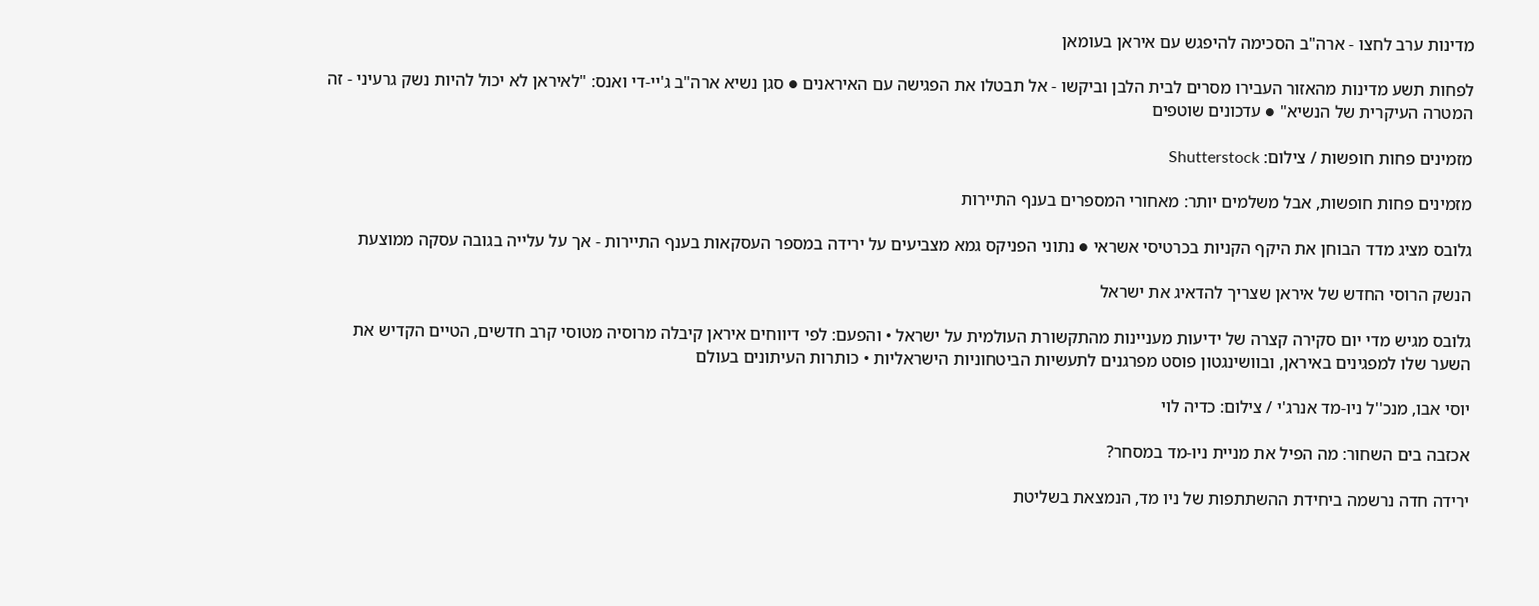מדינות ערב לחצו - ארה"ב הסכימה להיפגש עם איראן בעומאן

לפחות תשע מדינות מהאזור העבירו מסרים לבית הלבן וביקשו - אל תבטלו את הפגישה עם האיראנים ● סגן נשיא ארה"ב ג'יי-די ואנס: "לאיראן לא יכול להיות נשק גרעיני - זה המטרה העיקרית של הנשיא" ● עדכונים שוטפים

מזמינים פחות חופשות / צילום: Shutterstock

מזמינים פחות חופשות, אבל משלמים יותר: מאחורי המספרים בענף התיירות

גלובס מציג מדד הבוחן את היקף הקניות בכרטיסי אשראי ● נתוני הפניקס גמא מצביעים על ירידה במספר העסקאות בענף התיירות - אך על עלייה בגובה עסקה ממוצעת

הנשק הרוסי החדש של איראן שצריך להדאיג את ישראל

גלובס מגיש מדי יום סקירה קצרה של ידיעות מעניינות מהתקשורת העולמית על ישראל • והפעם: לפי דיווחים איראן קיבלה מרוסיה מטוסי קרב חדשים, הטיים הקדיש את השער שלו למפגינים באיראן, ובוושינגטון פוסט מפרגנים לתעשיות הביטחוניות הישראליות • כותרות העיתונים בעולם

יוסי אבו, מנכ''ל ניו-מד אנרג'י / צילום: כדיה לוי

אכזבה בים השחור: מה הפיל את מניית ניו-מד במסחר?

ירידה חדה נרשמה ביחידת ההשתתפות של ניו מד, הנמצאת בשליטת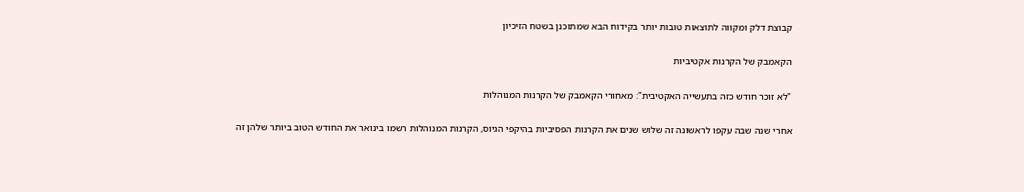קבוצת דלק ומקווה לתוצאות טובות יותר בקידוח הבא שמתוכנן בשטח הזיכיון

הקאמבק של הקרנות אקטיביות

"לא זוכר חודש כזה בתעשייה האקטיבית": מאחורי הקאמבק של הקרנות המנוהלות

אחרי שנה שבה עקפו לראשונה זה שלוש שנים את הקרנות הפסיביות בהיקפי הגיוס, הקרנות המנוהלות רשמו בינואר את החודש הטוב ביותר שלהן זה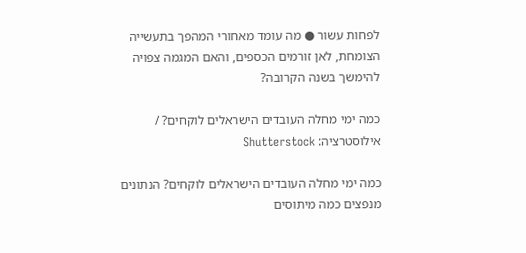לפחות עשור ● מה עומד מאחורי המהפך בתעשייה הצומחת, לאן זורמים הכספים, והאם המגמה צפויה להימשך בשנה הקרובה?

כמה ימי מחלה העובדים הישראלים לוקחים? / אילוסטרציה: Shutterstock

כמה ימי מחלה העובדים הישראלים לוקחים? הנתונים מנפצים כמה מיתוסים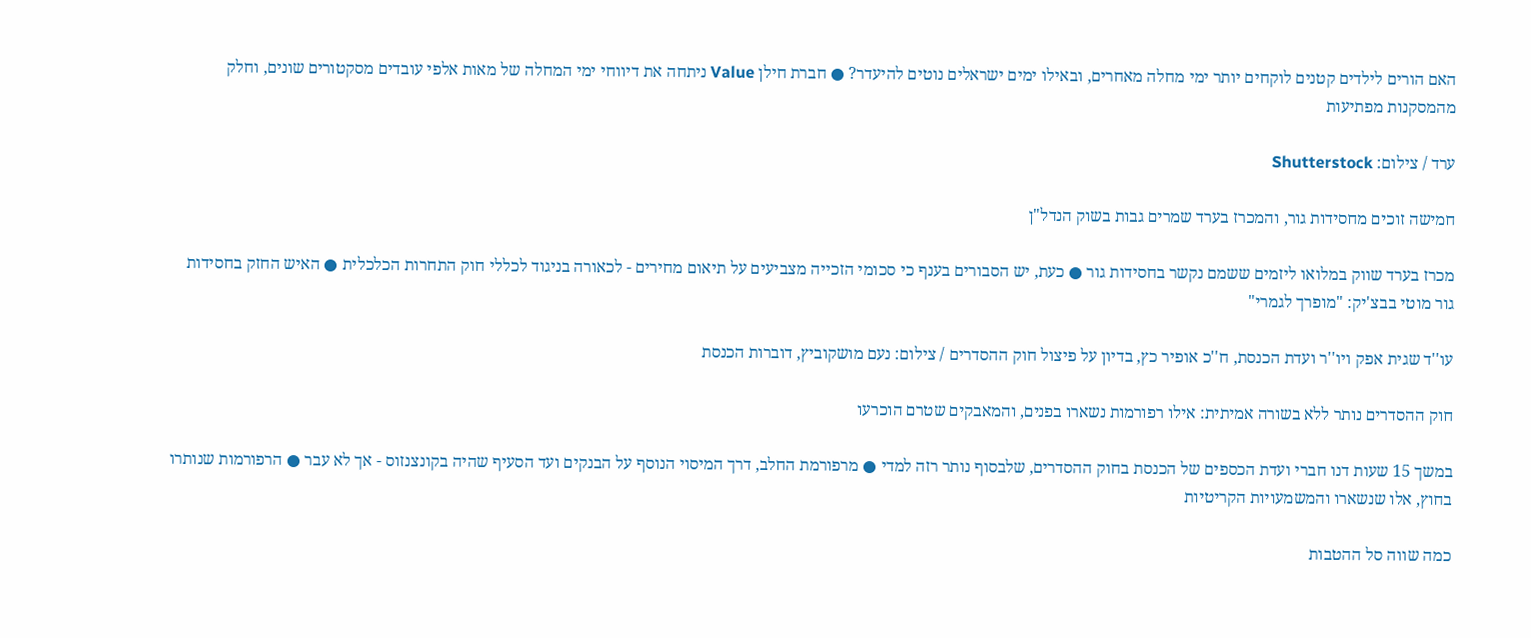האם הורים לילדים קטנים לוקחים יותר ימי מחלה מאחרים, ובאילו ימים ישראלים נוטים להיעדר? ● חברת חילן Value ניתחה את דיווחי ימי המחלה של מאות אלפי עובדים מסקטורים שונים, וחלק מהמסקנות מפתיעות

ערד / צילום: Shutterstock

חמישה זוכים מחסידות גור, והמכרז בערד שמרים גבות בשוק הנדל"ן

מכרז בערד שווק במלואו ליזמים ששמם נקשר בחסידות גור ● כעת, יש הסבורים בענף כי סכומי הזכייה מצביעים על תיאום מחירים - לכאורה בניגוד לכללי חוק התחרות הכלכלית ● האיש החזק בחסידות גור מוטי בבצ'יק: "מופרך לגמרי"

עו''ד שגית אפק ויו''ר ועדת הכנסת, ח''כ אופיר כץ, בדיון על פיצול חוק ההסדרים / צילום: נעם מושקוביץ, דוברות הכנסת

חוק ההסדרים נותר ללא בשורה אמיתית: אילו רפורמות נשארו בפנים, והמאבקים שטרם הוכרעו

במשך 15 שעות דנו חברי ועדת הכספים של הכנסת בחוק ההסדרים, שלבסוף נותר רזה למדי ● מרפורמת החלב, דרך המיסוי הנוסף על הבנקים ועד הסעיף שהיה בקונצנזוס - אך לא עבר ● הרפורמות שנותרו בחוץ, אלו שנשארו והמשמעויות הקריטיות

כמה שווה סל ההטבות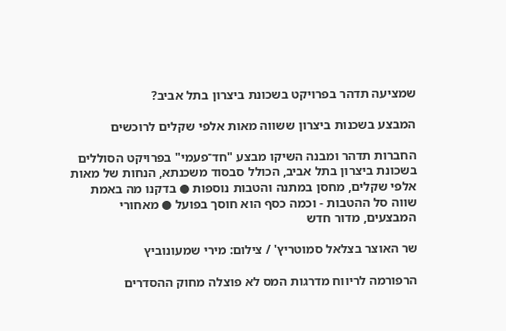שמציעה תדהר בפרויקט בשכונת ביצרון בתל אביב?

המבצע בשכנות ביצרון ששווה מאות אלפי שקלים לרוכשים

החברות תדהר ומבנה השיקו מבצע "חד־פעמי" בפרויקט הסוללים בשכונת ביצרון בתל אביב, הכולל סבסוד משכנתא, הנחות של מאות אלפי שקלים, מחסן במתנה והטבות נוספות ● בדקנו מה באמת שווה סל ההטבות - וכמה כסף הוא חוסך בפועל ● מאחורי המבצעים, מדור חדש

שר האוצר בצלאל סמוטריץ' / צילום: מירי שמעונוביץ

הרפורמה לריווח מדרגות המס לא פוצלה מחוק ההסדרים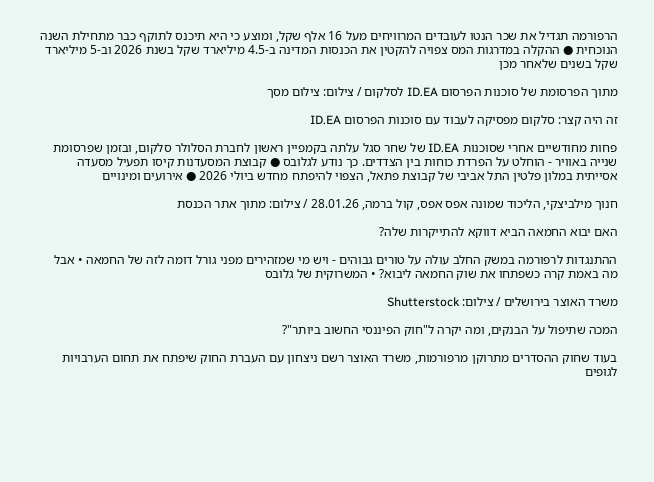הרפורמה תגדיל את שכר הנטו לעובדים המרוויחים מעל 16 אלף שקל, ומוצע כי היא תיכנס לתוקף כבר מתחילת השנה הנוכחית ● ההקלה במדרגות המס צפויה להקטין את הכנסות המדינה ב-4.5 מיליארד שקל בשנת 2026 וב-5 מיליארד שקל בשנים שלאחר מכן

מתוך הפרסומת של סוכנות הפרסום ID.EA לסלקום / צילום: צילום מסך

זה היה קצר: סלקום מפסיקה לעבוד עם סוכנות הפרסום ID.EA

פחות מחודשיים אחרי שסוכנות ID.EA של שחר סגל עלתה בקמפיין ראשון לחברת הסלולר סלקום, ובזמן שפרסומת שנייה באוויר - הוחלט על הפרדת כוחות בין הצדדים. כך נודע לגלובס ● קבוצת המסעדנות קיסו תפעיל מסעדה אסייתית במלון פלטין התל אביבי של קבוצת פתאל, הצפוי להיפתח מחדש ביולי 2026 ● אירועים ומינויים

חנוך מילביצקי, הליכוד שמונה אפס אפס, קול ברמה, 28.01.26 / צילום: מתוך אתר הכנסת

האם יבוא החמאה הביא דווקא להתייקרות שלה?

ההתנגדות לרפורמה במשק החלב עולה על טורים גבוהים - ויש מי שמזהירים מפני גורל דומה לזה של החמאה • אבל מה באמת קרה כשפתחו את שוק החמאה ליבוא? • המשרוקית של גלובס

משרד האוצר בירושלים / צילום: Shutterstock

המכה שתיפול על הבנקים, ומה יקרה ל"חוק הפיננסי החשוב ביותר"?

בעוד שחוק ההסדרים מתרוקן מרפורמות, משרד האוצר רשם ניצחון עם העברת החוק שיפתח את תחום הערבויות לגופים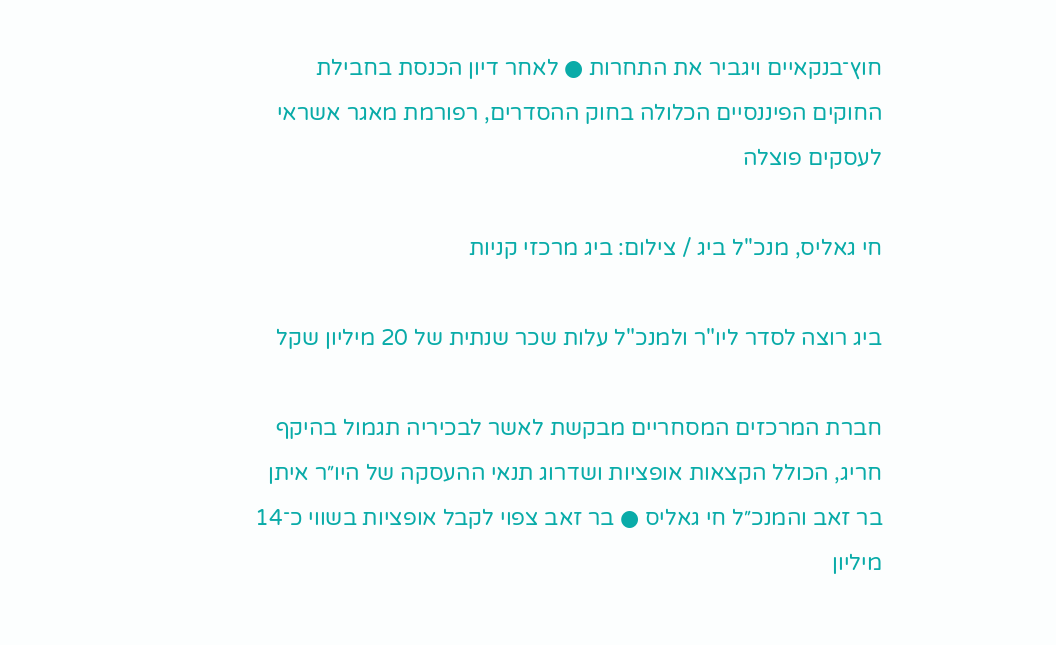חוץ־בנקאיים ויגביר את התחרות ● לאחר דיון הכנסת בחבילת החוקים הפיננסיים הכלולה בחוק ההסדרים, רפורמת מאגר אשראי לעסקים פוצלה

חי גאליס, מנכ''ל ביג / צילום: ביג מרכזי קניות

ביג רוצה לסדר ליו"ר ולמנכ"ל עלות שכר שנתית של 20 מיליון שקל

חברת המרכזים המסחריים מבקשת לאשר לבכיריה תגמול בהיקף חריג, הכולל הקצאות אופציות ושדרוג תנאי ההעסקה של היו״ר איתן בר זאב והמנכ״ל חי גאליס ● בר זאב צפוי לקבל אופציות בשווי כ־14 מיליון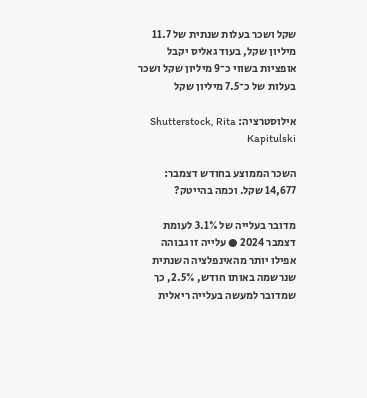שקל ושכר בעלות שנתית של 11.7 מיליון שקל, בעוד גאליס יקבל אופציות בשווי כ־9 מיליון שקל ושכר בעלות של כ־7.5 מיליון שקל

אילוסטרציה: Shutterstock, Rita Kapitulski

השכר הממוצע בחודש דצמבר: 14,677 שקל. וכמה בהייטק?

מדובר בעלייה של 3.1% לעומת דצמבר 2024 ● עלייה זו גבוהה אפילו יותר מהאינפלציה השנתית שנרשמה באותו חודש, 2.5%, כך שמדובר למעשה בעלייה ריאלית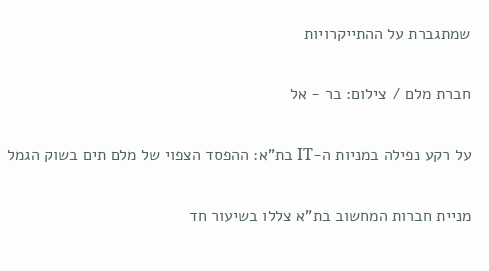שמתגברת על ההתייקרויות

חברת מלם / צילום: בר - אל

על רקע נפילה במניות ה-IT בת"א: ההפסד הצפוי של מלם תים בשוק הגמל

מניית חברות המחשוב בת"א צללו בשיעור חד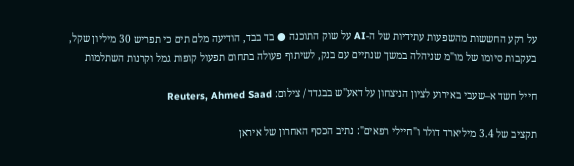על רקע החששות מהשפעות עתידיות של ה-AI על שוק התוכנה ● בד בבד, הודיעה מלם תים כי תפריש 30 מיליון שקל, בעקבות סיומו של מו"מ שניהלה במשך שנתיים עם בנק, לשיתוף פעולה בתחום תפעול קופות גמל וקרנות השתלמות

חייל חשד א–שעבי באירוע לציון הניצחון על דאע''ש בבגדד / צילום: Reuters, Ahmed Saad

תקציב של 3.4 מיליארד דולר ו"חיילי רפאים": נתיב הכסף האחרון של איראן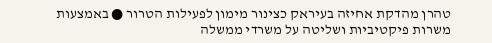טהרן מהדקת אחיזה בעיראק כצינור מימון לפעילות הטרור ● באמצעות משרות פיקטיביות ושליטה על משרדי ממשלה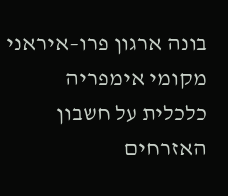בונה ארגון פרו–איראני מקומי אימפריה כלכלית על חשבון האזרחים